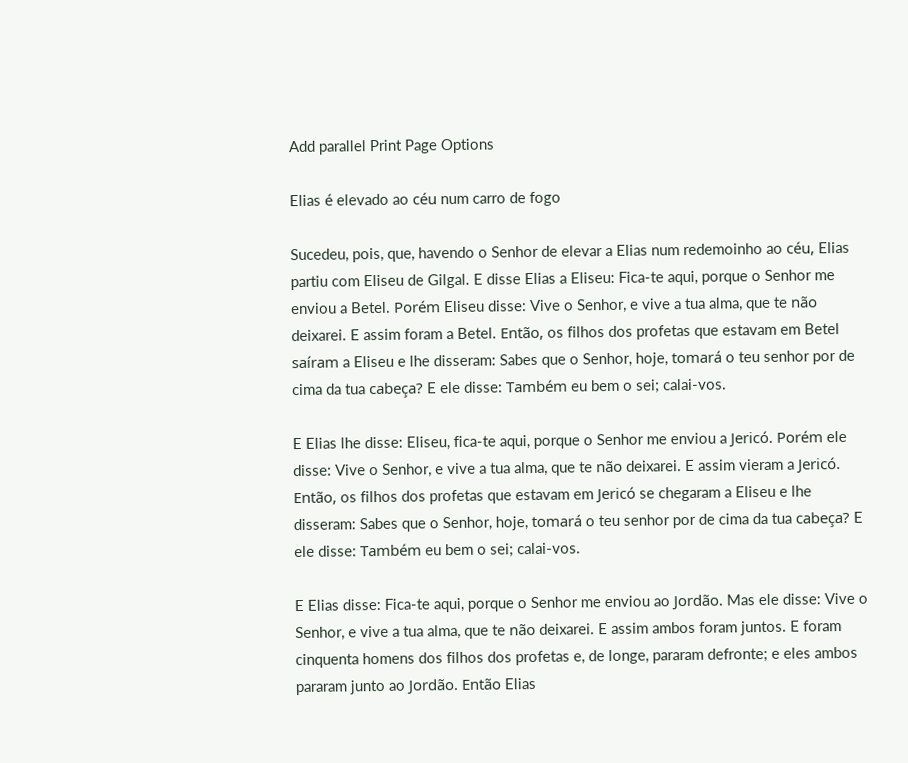Add parallel Print Page Options

Elias é elevado ao céu num carro de fogo

Sucedeu, pois, que, havendo o Senhor de elevar a Elias num redemoinho ao céu, Elias partiu com Eliseu de Gilgal. E disse Elias a Eliseu: Fica-te aqui, porque o Senhor me enviou a Betel. Porém Eliseu disse: Vive o Senhor, e vive a tua alma, que te não deixarei. E assim foram a Betel. Então, os filhos dos profetas que estavam em Betel saíram a Eliseu e lhe disseram: Sabes que o Senhor, hoje, tomará o teu senhor por de cima da tua cabeça? E ele disse: Também eu bem o sei; calai-vos.

E Elias lhe disse: Eliseu, fica-te aqui, porque o Senhor me enviou a Jericó. Porém ele disse: Vive o Senhor, e vive a tua alma, que te não deixarei. E assim vieram a Jericó. Então, os filhos dos profetas que estavam em Jericó se chegaram a Eliseu e lhe disseram: Sabes que o Senhor, hoje, tomará o teu senhor por de cima da tua cabeça? E ele disse: Também eu bem o sei; calai-vos.

E Elias disse: Fica-te aqui, porque o Senhor me enviou ao Jordão. Mas ele disse: Vive o Senhor, e vive a tua alma, que te não deixarei. E assim ambos foram juntos. E foram cinquenta homens dos filhos dos profetas e, de longe, pararam defronte; e eles ambos pararam junto ao Jordão. Então Elias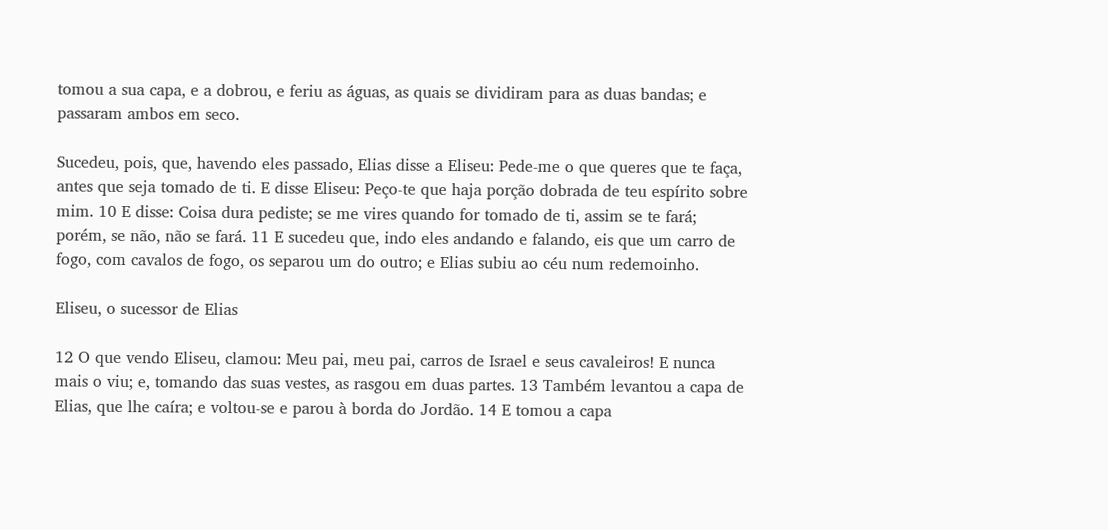tomou a sua capa, e a dobrou, e feriu as águas, as quais se dividiram para as duas bandas; e passaram ambos em seco.

Sucedeu, pois, que, havendo eles passado, Elias disse a Eliseu: Pede-me o que queres que te faça, antes que seja tomado de ti. E disse Eliseu: Peço-te que haja porção dobrada de teu espírito sobre mim. 10 E disse: Coisa dura pediste; se me vires quando for tomado de ti, assim se te fará; porém, se não, não se fará. 11 E sucedeu que, indo eles andando e falando, eis que um carro de fogo, com cavalos de fogo, os separou um do outro; e Elias subiu ao céu num redemoinho.

Eliseu, o sucessor de Elias

12 O que vendo Eliseu, clamou: Meu pai, meu pai, carros de Israel e seus cavaleiros! E nunca mais o viu; e, tomando das suas vestes, as rasgou em duas partes. 13 Também levantou a capa de Elias, que lhe caíra; e voltou-se e parou à borda do Jordão. 14 E tomou a capa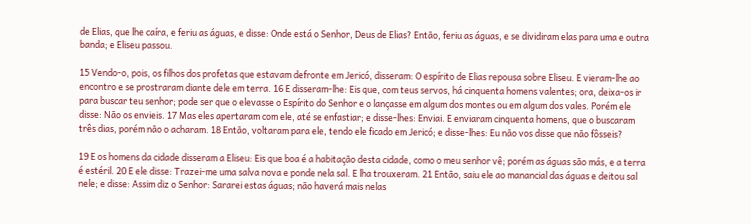de Elias, que lhe caíra, e feriu as águas, e disse: Onde está o Senhor, Deus de Elias? Então, feriu as águas, e se dividiram elas para uma e outra banda; e Eliseu passou.

15 Vendo-o, pois, os filhos dos profetas que estavam defronte em Jericó, disseram: O espírito de Elias repousa sobre Eliseu. E vieram-lhe ao encontro e se prostraram diante dele em terra. 16 E disseram-lhe: Eis que, com teus servos, há cinquenta homens valentes; ora, deixa-os ir para buscar teu senhor; pode ser que o elevasse o Espírito do Senhor e o lançasse em algum dos montes ou em algum dos vales. Porém ele disse: Não os envieis. 17 Mas eles apertaram com ele, até se enfastiar; e disse-lhes: Enviai. E enviaram cinquenta homens, que o buscaram três dias, porém não o acharam. 18 Então, voltaram para ele, tendo ele ficado em Jericó; e disse-lhes: Eu não vos disse que não fôsseis?

19 E os homens da cidade disseram a Eliseu: Eis que boa é a habitação desta cidade, como o meu senhor vê; porém as águas são más, e a terra é estéril. 20 E ele disse: Trazei-me uma salva nova e ponde nela sal. E lha trouxeram. 21 Então, saiu ele ao manancial das águas e deitou sal nele; e disse: Assim diz o Senhor: Sararei estas águas; não haverá mais nelas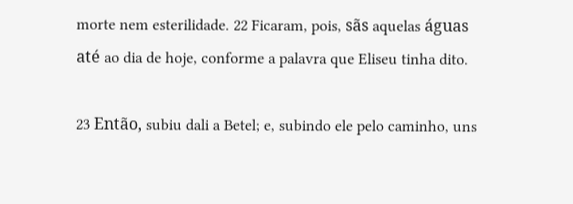morte nem esterilidade. 22 Ficaram, pois, sãs aquelas águas até ao dia de hoje, conforme a palavra que Eliseu tinha dito.

23 Então, subiu dali a Betel; e, subindo ele pelo caminho, uns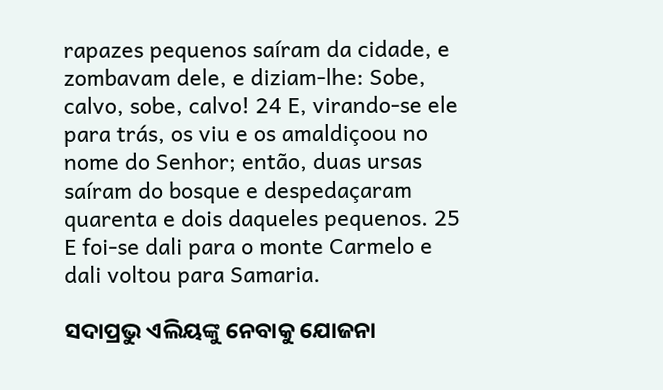rapazes pequenos saíram da cidade, e zombavam dele, e diziam-lhe: Sobe, calvo, sobe, calvo! 24 E, virando-se ele para trás, os viu e os amaldiçoou no nome do Senhor; então, duas ursas saíram do bosque e despedaçaram quarenta e dois daqueles pequenos. 25 E foi-se dali para o monte Carmelo e dali voltou para Samaria.

ସଦାପ୍ରଭୁ ଏଲିୟଙ୍କୁ ନେବାକୁ ଯୋଜନା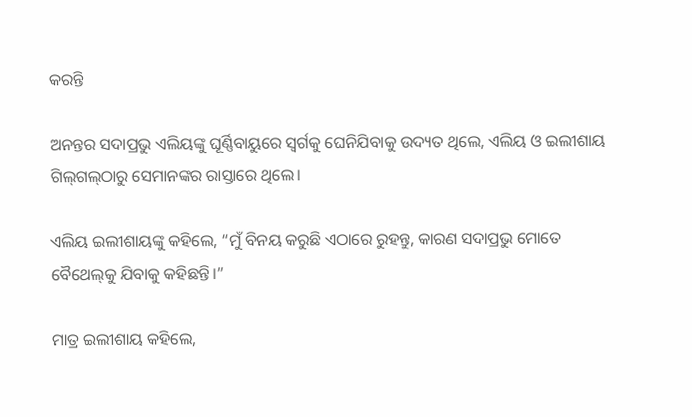କରନ୍ତି

ଅନନ୍ତର ସଦାପ୍ରଭୁ ଏଲିୟଙ୍କୁ ଘୂର୍ଣ୍ଣିବାୟୁରେ ସ୍ୱର୍ଗକୁ ଘେନିଯିବାକୁ ଉଦ୍ୟତ ଥିଲେ, ଏଲିୟ ଓ ଇଲୀଶାୟ ଗି‌ଲ୍‌‌‌ଗ‌‌ଲ୍‌‌ଠାରୁ ସେମାନଙ୍କର ରାସ୍ତାରେ ଥିଲେ।

ଏଲିୟ ଇଲୀଶାୟଙ୍କୁ କହିଲେ, “ମୁଁ ବିନୟ କରୁଛି ଏଠାରେ ରୁହନ୍ତୁ, କାରଣ ସଦାପ୍ରଭୁ ମୋତେ ବୈଥେ‌ଲ୍‌କୁ ଯିବାକୁ କହିଛନ୍ତି।”

ମାତ୍ର ଇଲୀଶାୟ କହିଲେ,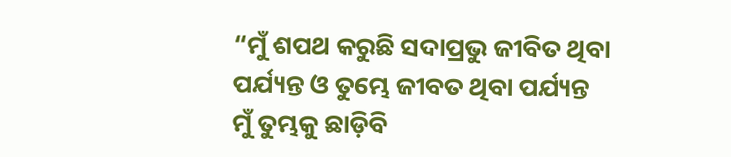“ମୁଁ ଶପଥ କରୁଛି ସଦାପ୍ରଭୁ ଜୀବିତ ଥିବା ପର୍ଯ୍ୟନ୍ତ ଓ ତୁମ୍ଭେ ଜୀବତ ଥିବା ପର୍ଯ୍ୟନ୍ତ ମୁଁ ତୁମ୍ଭକୁ ଛାଡ଼ିବି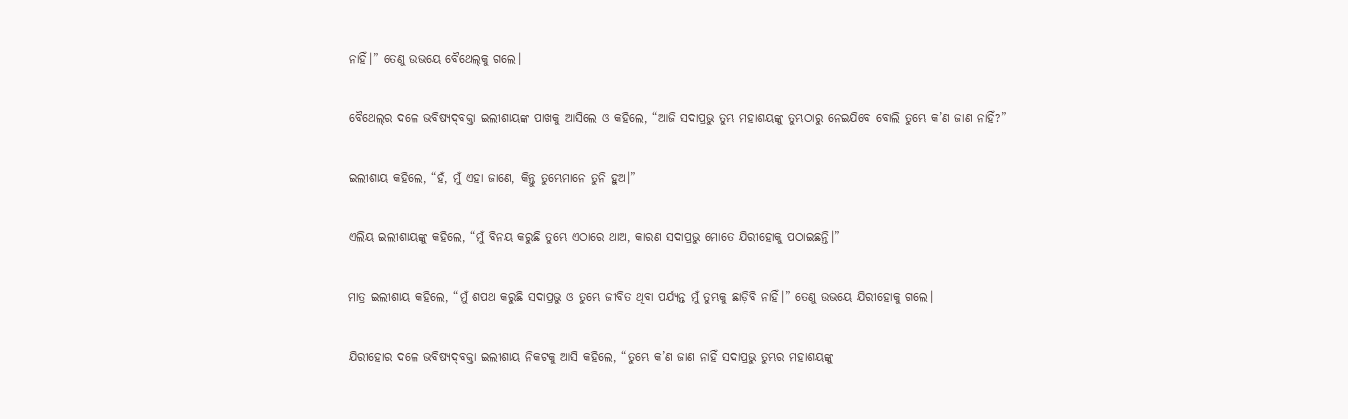ନାହିଁ।” ତେଣୁ ଉଭୟେ ବୈଥେ‌ଲ୍‌କୁ ଗଲେ।

ବୈଥେ‌ଲ୍‌ର ଦଳେ ଭବିଷ୍ୟ‌ଦ୍‌ବକ୍ତା ଇଲୀଶାୟଙ୍କ ପାଖକୁ ଆସିଲେ ଓ କହିଲେ, “ଆଜି ସଦାପ୍ରଭୁ ତୁମ୍ଭ ମହାଶୟଙ୍କୁ ତୁମ୍ଭଠାରୁ ନେଇଯିବେ ବୋଲି ତୁମ୍ଭେ କ’ଣ ଜାଣ ନାହିଁ?”

ଇଲୀଶାୟ କହିଲେ, “ହଁ, ମୁଁ ଏହା ଜାଣେ, କିନ୍ତୁ ତୁମ୍ଭେମାନେ ତୁନି ହୁଅ।”

ଏଲିୟ ଇଲୀଶାୟଙ୍କୁ କହିଲେ, “ମୁଁ ବିନୟ କରୁଛି ତୁମ୍ଭେ ଏଠାରେ ଥାଅ, କାରଣ ସଦାପ୍ରଭୁ ମୋତେ ଯିରୀହୋକୁ ପଠାଇଛନ୍ତି।”

ମାତ୍ର ଇଲୀଶାୟ କହିଲେ, “ମୁଁ ଶପଥ କରୁଛି ସଦାପ୍ରଭୁ ଓ ତୁମ୍ଭେ ଜୀବିତ ଥିବା ପର୍ଯ୍ୟନ୍ତ ମୁଁ ତୁମ୍ଭକୁ ଛାଡ଼ିବି ନାହିଁ।” ତେଣୁ ଉଭୟେ ଯିରୀହୋକୁ ଗଲେ।

ଯିରୀହୋର ଦଳେ ଭବିଷ୍ୟ‌ଦ୍‌ବକ୍ତା ଇଲୀଶାୟ ନିକଟକୁ ଆସି କହିଲେ, “ତୁମ୍ଭେ କ’ଣ ଜାଣ ନାହିଁ ସଦାପ୍ରଭୁ ତୁମ୍ଭର ମହାଶୟଙ୍କୁ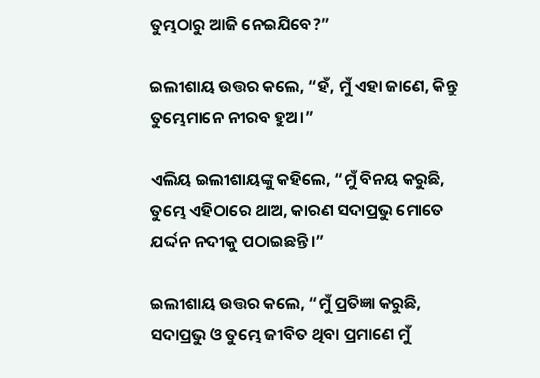ତୁମ୍ଭଠାରୁ ଆଜି ନେଇଯିବେ?”

ଇଲୀଶାୟ ଉତ୍ତର କଲେ, “ହଁ, ମୁଁ ଏହା ଜାଣେ, କିନ୍ତୁ ତୁମ୍ଭେମାନେ ନୀରବ ହୁଅ।”

ଏଲିୟ ଇଲୀଶାୟଙ୍କୁ କହିଲେ, “ମୁଁ ବିନୟ କରୁଛି, ତୁମ୍ଭେ ଏହିଠାରେ ଥାଅ, କାରଣ ସଦାପ୍ରଭୁ ମୋତେ ଯର୍ଦ୍ଦନ ନଦୀକୁ ପଠାଇଛନ୍ତି।”

ଇଲୀଶାୟ ଉତ୍ତର କଲେ, “ମୁଁ ପ୍ରତିଜ୍ଞା କରୁଛି, ସଦାପ୍ରଭୁ ଓ ତୁମ୍ଭେ ଜୀବିତ ଥିବା ପ୍ରମାଣେ ମୁଁ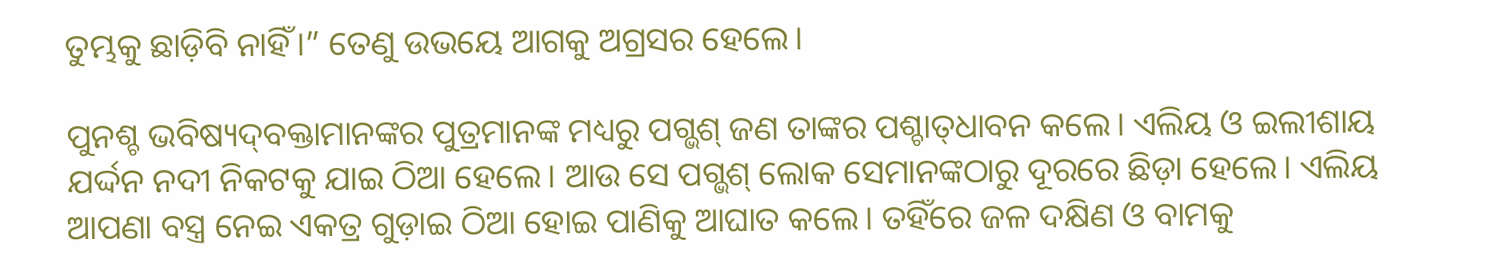ତୁମ୍ଭକୁ ଛାଡ଼ିବି ନାହିଁ।” ତେଣୁ ଉଭୟେ ଆଗକୁ ଅଗ୍ରସର ହେଲେ।

ପୁନଶ୍ଚ ଭବିଷ୍ୟ‌ଦ୍‌ବକ୍ତାମାନଙ୍କର ପୁତ୍ରମାନଙ୍କ ମଧ୍ୟରୁ ପଗ୍ଭଶ୍ ଜଣ ତାଙ୍କର ପଶ୍ଚା‌ତ୍‌ଧାବନ କଲେ। ଏଲିୟ ଓ ଇଲୀଶାୟ ଯର୍ଦ୍ଦନ ନଦୀ ନିକଟକୁ ଯାଇ ଠିଆ ହେଲେ। ଆଉ ସେ ପଗ୍ଭଶ୍ ଲୋକ ସେମାନଙ୍କଠାରୁ ଦୂରରେ ଛିଡ଼ା ହେଲେ। ଏଲିୟ ଆପଣା ବସ୍ତ୍ର ନେଇ ଏକତ୍ର ଗୁଡ଼ାଇ ଠିଆ ହୋଇ ପାଣିକୁ ଆଘାତ କଲେ। ତହିଁରେ ଜଳ ଦକ୍ଷିଣ ଓ ବାମକୁ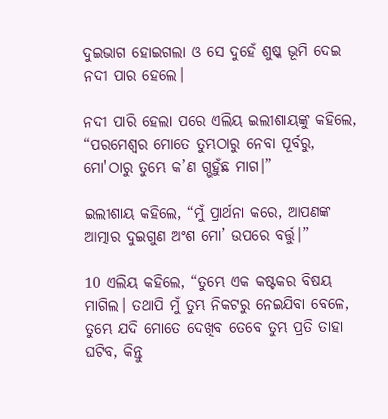ଦୁଇଭାଗ ହୋଇଗଲା ଓ ସେ ଦୁହେଁ ଶୁଷ୍କ ଭୂମି ଦେଇ ନଦୀ ପାର ହେଲେ।

ନଦୀ ପାରି ହେଲା ପରେ ଏଲିୟ ଇଲୀଶାୟଙ୍କୁ କହିଲେ, “ପରମେଶ୍ୱର ମୋତେ ତୁମ୍ଭଠାରୁ ନେବା ପୂର୍ବରୁ, ମୋ'ଠାରୁ ତୁମ୍ଭେ କ’ଣ ଗ୍ଭହୁଁଛ ମାଗ।”

ଇଲୀଶାୟ କହିଲେ, “ମୁଁ ପ୍ରାର୍ଥନା କରେ, ଆପଣଙ୍କ ଆତ୍ମାର ଦୁଇଗୁଣ ଅଂଶ ମୋ’ ଉପରେ ବର୍ତ୍ତୁ।”

10 ଏଲିୟ କହିଲେ, “ତୁମ୍ଭେ ଏକ କଷ୍ଟକର ବିଷୟ ମାଗିଲ। ତଥାପି ମୁଁ ତୁମ୍ଭ ନିକଟରୁ ନେଇଯିବା ବେଳେ, ତୁମ୍ଭେ ଯଦି ମୋତେ ଦେଖିବ ତେବେ ତୁମ୍ଭ ପ୍ରତି ତାହା ଘଟିବ, କିନ୍ତୁ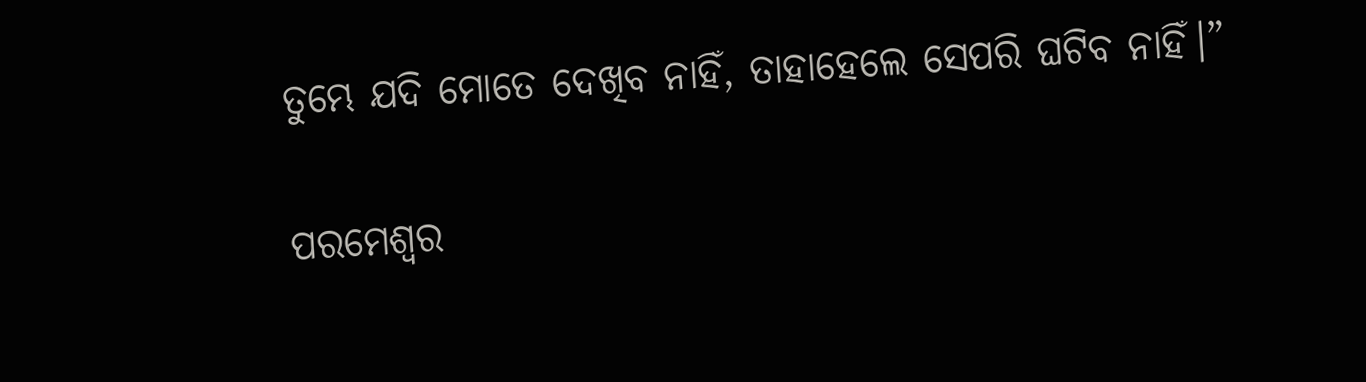ତୁମ୍ଭେ ଯଦି ମୋତେ ଦେଖିବ ନାହିଁ, ତାହାହେଲେ ସେପରି ଘଟିବ ନାହିଁ।”

ପରମେଶ୍ୱର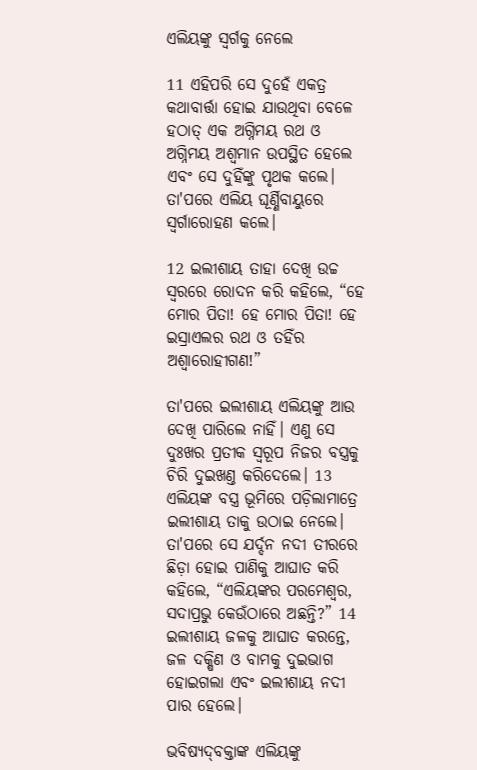ଏଲିୟଙ୍କୁ ସ୍ୱର୍ଗକୁ ନେଲେ

11 ଏହିପରି ସେ ଦୁହେଁ ଏକତ୍ର କଥାବାର୍ତ୍ତା ହୋଇ ଯାଉଥିବା ବେଳେ ହଠାତ୍ ଏକ ଅଗ୍ନିମୟ ରଥ ଓ ଅଗ୍ନିମୟ ଅଶ୍ୱମାନ ଉପସ୍ଥିତ ହେଲେ ଏବଂ ସେ ଦୁହିଁଙ୍କୁ ପୃଥକ କଲେ। ତା'ପରେ ଏଲିୟ ଘୂର୍ଣ୍ଣିବାୟୁରେ ସ୍ୱର୍ଗାରୋହଣ କଲେ।

12 ଇଲୀଶାୟ ତାହା ଦେଖି ଉଚ୍ଚ ସ୍ୱରରେ ରୋଦନ କରି କହିଲେ, “ହେ ମୋର ପିତା! ହେ ମୋର ପିତା! ହେ ଇସ୍ରାଏଲର ରଥ ଓ ତହିଁର ଅଶ୍ୱାରୋହୀଗଣ!”

ତା'ପରେ ଇଲୀଶାୟ ଏଲିୟଙ୍କୁ ଆଉ ଦେଖି ପାରିଲେ ନାହିଁ। ଏଣୁ ସେ ଦୁଃଖର ପ୍ରତୀକ ସ୍ୱରୂପ ନିଜର ବସ୍ତ୍ରକୁ ଚିରି ଦୁଇଖଣ୍ତ କରିଦେଲେ। 13 ଏଲିୟଙ୍କ ବସ୍ତ୍ର ଭୂମିରେ ପଡ଼ିଲାମାତ୍ରେ ଇଲୀଶାୟ ତାକୁ ଉଠାଇ ନେଲେ। ତା'ପରେ ସେ ଯର୍ଦ୍ଦନ ନଦୀ ତୀରରେ ଛିଡ଼ା ହୋଇ ପାଣିକୁ ଆଘାତ କରି କହିଲେ, “ଏଲିୟଙ୍କର ପରମେଶ୍ୱର, ସଦାପ୍ରଭୁ କେଉଁଠାରେ ଅଛନ୍ତି?” 14 ଇଲୀଶାୟ ଜଳକୁ ଆଘାତ କରନ୍ତେ, ଜଳ ଦକ୍ଷିଣ ଓ ବାମକୁ ଦୁଇଭାଗ ହୋଇଗଲା ଏବଂ ଇଲୀଶାୟ ନଦୀ ପାର ହେଲେ।

ଭବିଷ୍ୟ‌ଦ୍‌ବକ୍ତାଙ୍କ ଏଲିୟଙ୍କୁ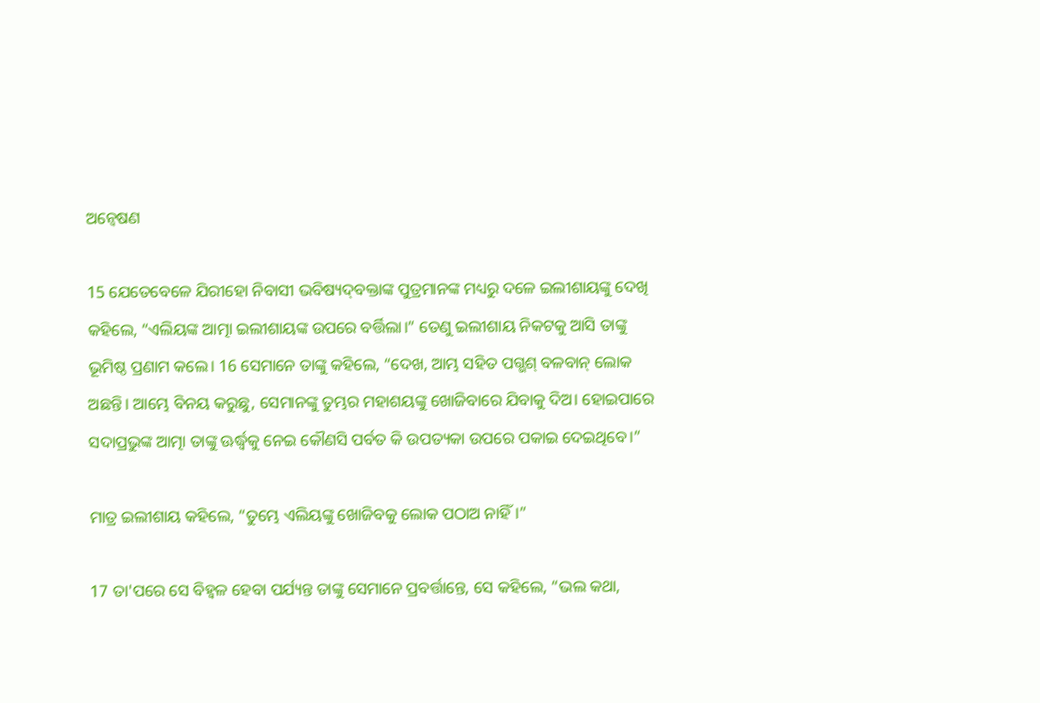ଅନ୍ୱେଷଣ

15 ଯେତେବେଳେ ଯିରୀହୋ ନିବାସୀ ଭବିଷ୍ୟ‌ଦ୍‌ବକ୍ତାଙ୍କ ପୁତ୍ରମାନଙ୍କ ମଧ୍ୟରୁ ଦଳେ ଇଲୀଶାୟଙ୍କୁ ଦେଖି କହିଲେ, “ଏଲିୟଙ୍କ ଆତ୍ମା ଇଲୀଶାୟଙ୍କ ଉପରେ ବର୍ତ୍ତିଲା।” ତେଣୁ ଇଲୀଶାୟ ନିକଟକୁ ଆସି ତାଙ୍କୁ ଭୂମିଷ୍ଠ ପ୍ରଣାମ କଲେ। 16 ସେମାନେ ତାଙ୍କୁ କହିଲେ, “ଦେଖ, ଆମ୍ଭ ସହିତ ପଗ୍ଭଶ୍ ବଳବାନ୍ ଲୋକ ଅଛନ୍ତି। ଆମ୍ଭେ ବିନୟ କରୁଛୁ, ସେମାନଙ୍କୁ ତୁମ୍ଭର ମହାଶୟଙ୍କୁ ଖୋଜିବାରେ ଯିବାକୁ ଦିଅ। ହୋଇପାରେ ସଦାପ୍ରଭୁଙ୍କ ଆତ୍ମା ତାଙ୍କୁ ଊର୍ଦ୍ଧ୍ୱକୁ ନେଇ କୌଣସି ପର୍ବତ କି ଉପତ୍ୟକା ଉପରେ ପକାଇ ଦେଇଥିବେ।”

ମାତ୍ର ଇଲୀଶାୟ କହିଲେ, “ତୁମ୍ଭେ ଏଲିୟଙ୍କୁ ଖୋଜିବକୁ ଲୋକ ପଠାଅ ନାହିଁ।”

17 ତା'ପରେ ସେ ବିହ୍ୱଳ ହେବା ପର୍ଯ୍ୟନ୍ତ ତାଙ୍କୁ ସେମାନେ ପ୍ରବର୍ତ୍ତାନ୍ତେ, ସେ କହିଲେ, “ଭଲ କଥା,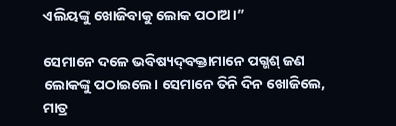ଏଲିୟଙ୍କୁ ଖୋଜିବାକୁ ଲୋକ ପଠାଅ।”

ସେମାନେ ଦଳେ ଭବିଷ୍ୟ‌ଦ୍‌ବକ୍ତାମାନେ ପଗ୍ଭଶ୍ ଜଣ ଲୋକଙ୍କୁ ପଠାଇଲେ। ସେମାନେ ତିନି ଦିନ ଖୋଜିଲେ, ମାତ୍ର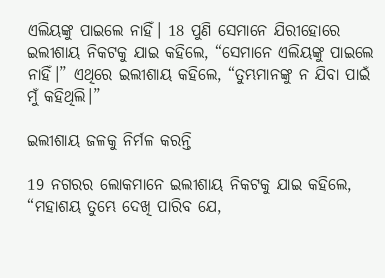ଏଲିୟଙ୍କୁ ପାଇଲେ ନାହିଁ। 18 ପୁଣି ସେମାନେ ଯିରୀହୋରେ ଇଲୀଶାୟ ନିକଟକୁ ଯାଇ କହିଲେ, “ସେମାନେ ଏଲିୟଙ୍କୁ ପାଇଲେ ନାହିଁ।” ଏଥିରେ ଇଲୀଶାୟ କହିଲେ, “ତୁମ୍ଭମାନଙ୍କୁ ନ ଯିବା ପାଇଁ ମୁଁ କହିଥିଲି।”

ଇଲୀଶାୟ ଜଳକୁ ନିର୍ମଳ କରନ୍ତି

19 ନଗରର ଲୋକମାନେ ଇଲୀଶାୟ ନିକଟକୁ ଯାଇ କହିଲେ, “ମହାଶୟ ତୁମ୍ଭେ ଦେଖି ପାରିବ ଯେ,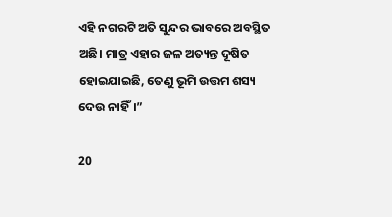ଏହି ନଗରଟି ଅତି ସୁନ୍ଦର ଭାବରେ ଅବସ୍ଥିତ ଅଛି। ମାତ୍ର ଏହାର ଜଳ ଅତ୍ୟନ୍ତ ଦୂଷିତ ହୋଇଯାଇଛି, ତେଣୁ ଭୂମି ଉତ୍ତମ ଶସ୍ୟ ଦେଉ ନାହିଁ।”

20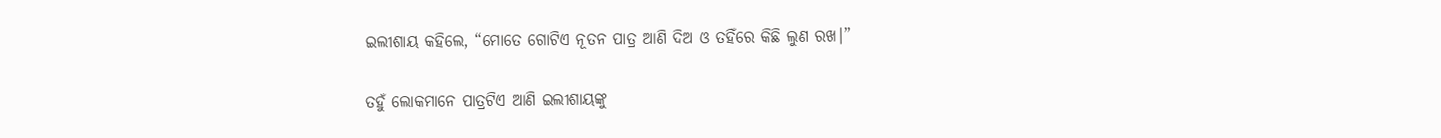ଇଲୀଶାୟ କହିଲେ, “ମୋତେ ଗୋଟିଏ ନୂତନ ପାତ୍ର ଆଣି ଦିଅ ଓ ତହିଁରେ କିଛି ଲୁଣ ରଖ।”

ତହୁଁ ଲୋକମାନେ ପାତ୍ରଟିଏ ଆଣି ଇଲୀଶାୟଙ୍କୁ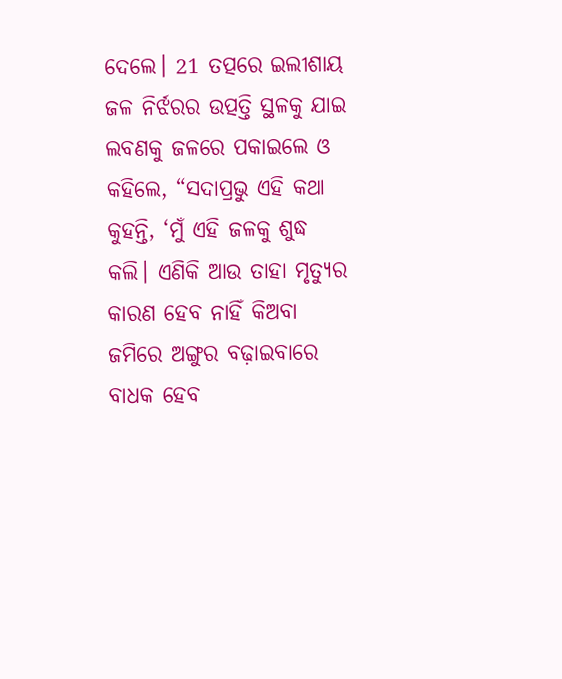ଦେଲେ। 21 ତତ୍ପରେ ଇଲୀଶାୟ ଜଳ ନିର୍ଝରର ଉତ୍ପତ୍ତି ସ୍ଥଳକୁ ଯାଇ ଲବଣକୁ ଜଳରେ ପକାଇଲେ ଓ କହିଲେ, “ସଦାପ୍ରଭୁ ଏହି କଥା କୁହନ୍ତି, ‘ମୁଁ ଏହି ଜଳକୁ ଶୁଦ୍ଧ କଲି। ଏଣିକି ଆଉ ତାହା ମୃତ୍ୟୁର କାରଣ ହେବ ନାହିଁ କିଅବା ଜମିରେ ଅଙ୍ଗୁର ବଢ଼ାଇବାରେ ବାଧକ ହେବ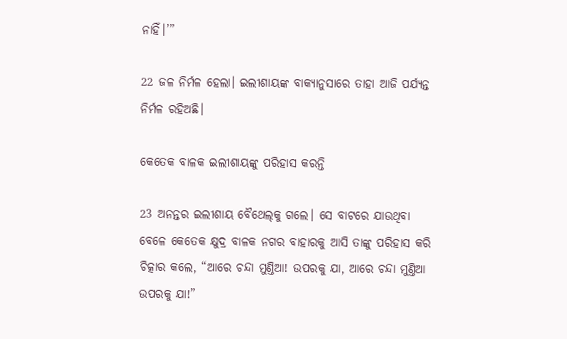ନାହିଁ।’”

22 ଜଳ ନିର୍ମଳ ହେଲା। ଇଲୀଶାୟଙ୍କ ବାକ୍ୟାନୁସାରେ ତାହା ଆଜି ପର୍ଯ୍ୟନ୍ତ ନିର୍ମଳ ରହିଅଛି।

କେତେକ ବାଳକ ଇଲୀଶାୟଙ୍କୁ ପରିହାସ କରନ୍ତି

23 ଅନନ୍ତର ଇଲୀଶାୟ ବୈଥେ‌ଲ୍‌କୁ ଗଲେ। ସେ ବାଟରେ ଯାଉଥିବା ବେଳେ କେତେକ କ୍ଷୁଦ୍ର ବାଳକ ନଗର ବାହାରକୁ ଆସି ତାଙ୍କୁ ପରିହାସ କରି ଚିତ୍କାର କଲେ, “ଆରେ ଚନ୍ଦା ମୁଣ୍ତିଆ! ଉପରକୁ ଯା, ଆରେ ଚନ୍ଦା ମୁଣ୍ତିଆ ଉପରକୁ ଯା!”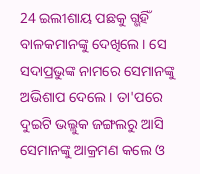24 ଇଲୀଶାୟ ପଛକୁ ଗ୍ଭହିଁ ବାଳକମାନଙ୍କୁ ଦେଖିଲେ। ସେ ସଦାପ୍ରଭୁଙ୍କ ନାମରେ ସେମାନଙ୍କୁ ଅଭିଶାପ ଦେଲେ। ତା'ପରେ ଦୁଇଟି ଭଲ୍ଲୁକ ଜଙ୍ଗଲରୁ ଆସି ସେମାନଙ୍କୁ ଆକ୍ରମଣ କଲେ ଓ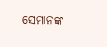ସେମାନଙ୍କ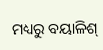ମଧ୍ୟରୁ ବୟାଳିଶ୍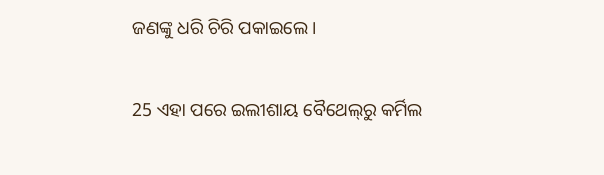ଜଣଙ୍କୁ ଧରି ଚିରି ପକାଇଲେ।

25 ଏହା ପରେ ଇଲୀଶାୟ ବୈଥେ‌ଲ୍‌ରୁ କର୍ମିଲ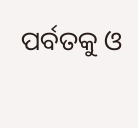ପର୍ବତକୁ ଓ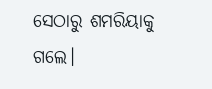ସେଠାରୁ ଶମରିୟାକୁ ଗଲେ।